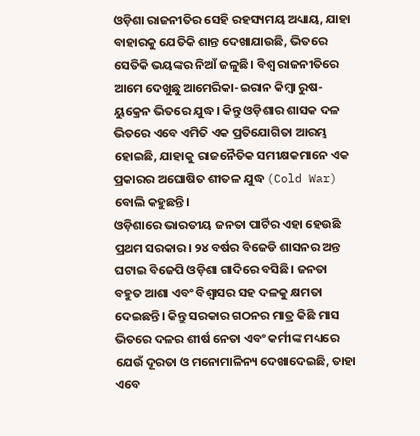ଓଡ଼ିଶା ରାଜନୀତିର ସେହି ରହସ୍ୟମୟ ଅଧ୍ୟାୟ, ଯାହା ବାହାରକୁ ଯେତିକି ଶାନ୍ତ ଦେଖାଯାଉଛି, ଭିତରେ ସେତିକି ଭୟଙ୍କର ନିଆଁ ଜଳୁଛି। ବିଶ୍ୱ ରାଜନୀତିରେ ଆମେ ଦେଖୁଛୁ ଆମେରିକା-ଇରାନ କିମ୍ବା ରୁଷ-ୟୁକ୍ରେନ ଭିତରେ ଯୁଦ୍ଧ। କିନ୍ତୁ ଓଡ଼ିଶାର ଶାସକ ଦଳ ଭିତରେ ଏବେ ଏମିତି ଏକ ପ୍ରତିଯୋଗିତା ଆରମ୍ଭ ହୋଇଛି, ଯାହାକୁ ରାଜନୈତିକ ସମୀକ୍ଷକମାନେ ଏକ ପ୍ରକାରର ଅଘୋଷିତ ଶୀତଳ ଯୁଦ୍ଧ (Cold War) ବୋଲି କହୁଛନ୍ତି।
ଓଡ଼ିଶାରେ ଭାରତୀୟ ଜନତା ପାର୍ଟିର ଏହା ହେଉଛି ପ୍ରଥମ ସରକାର। ୨୪ ବର୍ଷର ବିଜେଡି ଶାସନର ଅନ୍ତ ଘଟାଇ ବିଜେପି ଓଡ଼ିଶା ଗାଦିରେ ବସିଛି। ଜନତା ବହୁତ ଆଶା ଏବଂ ବିଶ୍ୱାସର ସହ ଦଳକୁ କ୍ଷମତା ଦେଇଛନ୍ତି। କିନ୍ତୁ ସରକାର ଗଠନର ମାତ୍ର କିଛି ମାସ ଭିତରେ ଦଳର ଶୀର୍ଷ ନେତା ଏବଂ କର୍ମୀଙ୍କ ମଧ୍ୟରେ ଯେଉଁ ଦୂରତା ଓ ମନୋମାଳିନ୍ୟ ଦେଖାଦେଇଛି, ତାହା ଏବେ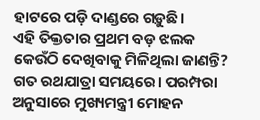ହାଟରେ ପଡ଼ି ଦାଣ୍ଡରେ ଗଡ଼ୁଛି।
ଏହି ତିକ୍ତତାର ପ୍ରଥମ ବଡ଼ ଝଲକ କେଉଁଠି ଦେଖିବାକୁ ମିଳିଥିଲା ଜାଣନ୍ତି? ଗତ ରଥଯାତ୍ରା ସମୟରେ। ପରମ୍ପରା ଅନୁସାରେ ମୁଖ୍ୟମନ୍ତ୍ରୀ ମୋହନ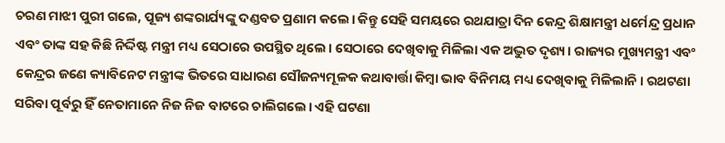ଚରଣ ମାଝୀ ପୁରୀ ଗଲେ, ପୂଜ୍ୟ ଶଙ୍କରାର୍ଯ୍ୟଙ୍କୁ ଦଣ୍ଡବତ ପ୍ରଣାମ କଲେ। କିନ୍ତୁ ସେହି ସମୟରେ ରଥଯାତ୍ରା ଦିନ କେନ୍ଦ୍ର ଶିକ୍ଷାମନ୍ତ୍ରୀ ଧର୍ମେନ୍ଦ୍ର ପ୍ରଧାନ ଏବଂ ତାଙ୍କ ସହ କିଛି ନିର୍ଦ୍ଦିଷ୍ଟ ମନ୍ତ୍ରୀ ମଧ୍ୟ ସେଠାରେ ଉପସ୍ଥିତ ଥିଲେ। ସେଠାରେ ଦେଖିବାକୁ ମିଳିଲା ଏକ ଅଦ୍ଭୁତ ଦୃଶ୍ୟ। ରାଜ୍ୟର ମୁଖ୍ୟମନ୍ତ୍ରୀ ଏବଂ କେନ୍ଦ୍ରର ଜଣେ କ୍ୟାବିନେଟ ମନ୍ତ୍ରୀଙ୍କ ଭିତରେ ସାଧାରଣ ସୌଜନ୍ୟମୂଳକ କଥାବାର୍ତ୍ତା କିମ୍ବା ଭାବ ବିନିମୟ ମଧ୍ୟ ଦେଖିବାକୁ ମିଳିଲାନି। ରଥଟଣା ସରିବା ପୂର୍ବରୁ ହିଁ ନେତାମାନେ ନିଜ ନିଜ ବାଟରେ ଚାଲିଗଲେ। ଏହି ଘଟଣା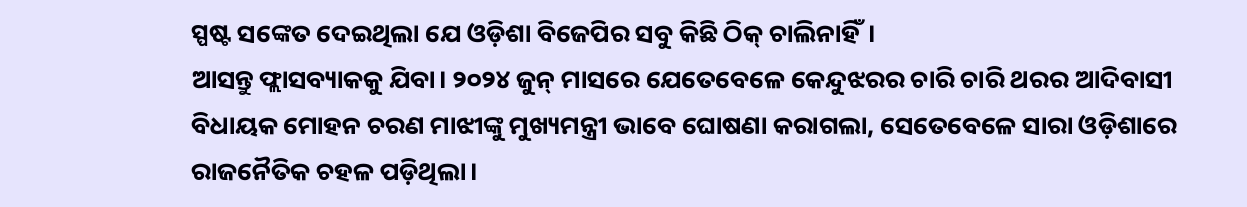ସ୍ପଷ୍ଟ ସଙ୍କେତ ଦେଇଥିଲା ଯେ ଓଡ଼ିଶା ବିଜେପିର ସବୁ କିଛି ଠିକ୍ ଚାଲିନାହିଁ।
ଆସନ୍ତୁ ଫ୍ଲାସବ୍ୟାକକୁ ଯିବା। ୨୦୨୪ ଜୁନ୍ ମାସରେ ଯେତେବେଳେ କେନ୍ଦୁଝରର ଚାରି ଚାରି ଥରର ଆଦିବାସୀ ବିଧାୟକ ମୋହନ ଚରଣ ମାଝୀଙ୍କୁ ମୁଖ୍ୟମନ୍ତ୍ରୀ ଭାବେ ଘୋଷଣା କରାଗଲା, ସେତେବେଳେ ସାରା ଓଡ଼ିଶାରେ ରାଜନୈତିକ ଚହଳ ପଡ଼ିଥିଲା।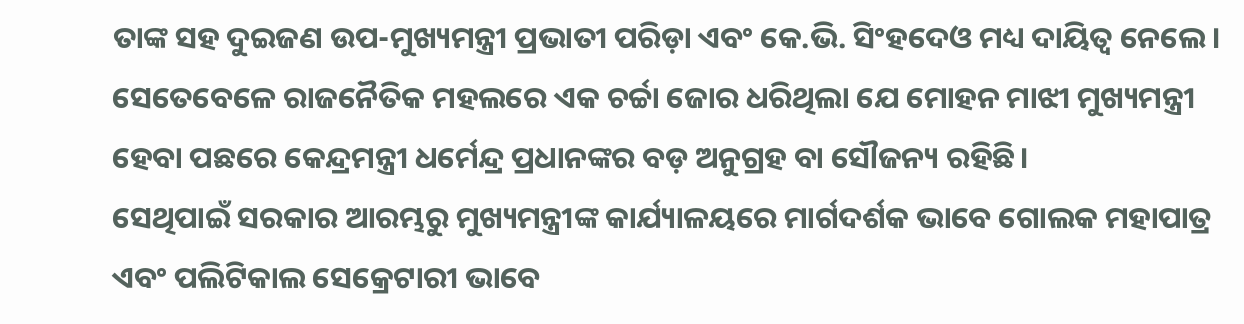ତାଙ୍କ ସହ ଦୁଇଜଣ ଉପ-ମୁଖ୍ୟମନ୍ତ୍ରୀ ପ୍ରଭାତୀ ପରିଡ଼ା ଏବଂ କେ.ଭି. ସିଂହଦେଓ ମଧ୍ୟ ଦାୟିତ୍ୱ ନେଲେ। ସେତେବେଳେ ରାଜନୈତିକ ମହଲରେ ଏକ ଚର୍ଚ୍ଚା ଜୋର ଧରିଥିଲା ଯେ ମୋହନ ମାଝୀ ମୁଖ୍ୟମନ୍ତ୍ରୀ ହେବା ପଛରେ କେନ୍ଦ୍ରମନ୍ତ୍ରୀ ଧର୍ମେନ୍ଦ୍ର ପ୍ରଧାନଙ୍କର ବଡ଼ ଅନୁଗ୍ରହ ବା ସୌଜନ୍ୟ ରହିଛି।
ସେଥିପାଇଁ ସରକାର ଆରମ୍ଭରୁ ମୁଖ୍ୟମନ୍ତ୍ରୀଙ୍କ କାର୍ଯ୍ୟାଳୟରେ ମାର୍ଗଦର୍ଶକ ଭାବେ ଗୋଲକ ମହାପାତ୍ର ଏବଂ ପଲିଟିକାଲ ସେକ୍ରେଟାରୀ ଭାବେ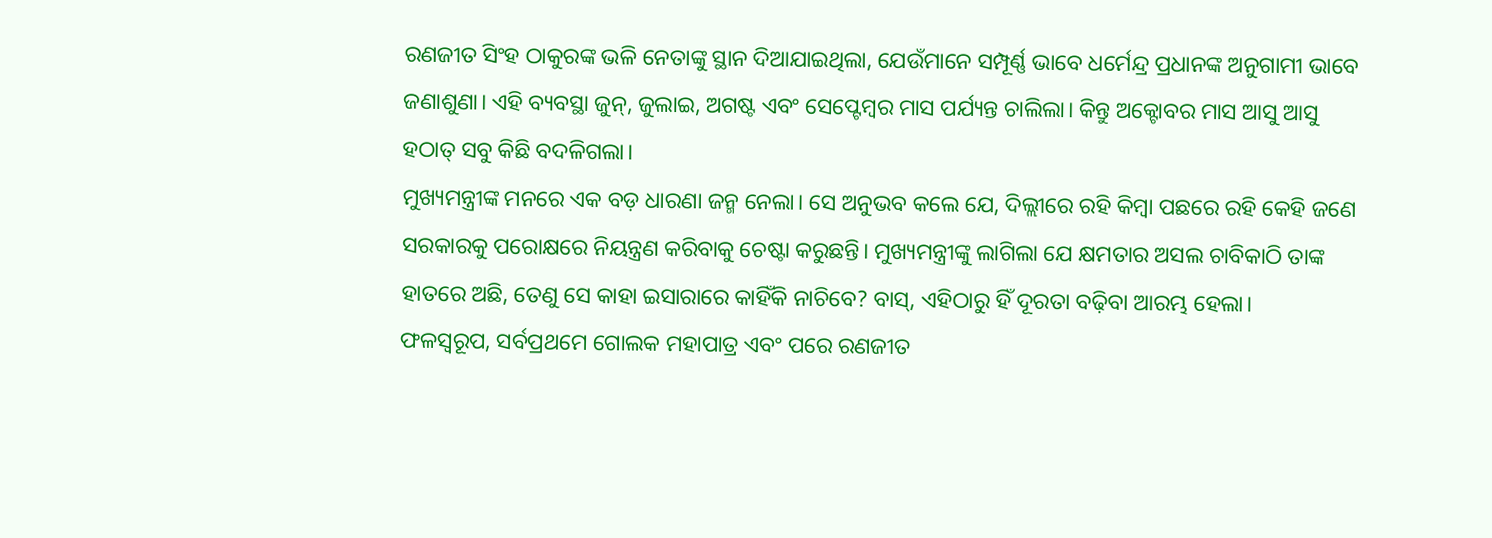ରଣଜୀତ ସିଂହ ଠାକୁରଙ୍କ ଭଳି ନେତାଙ୍କୁ ସ୍ଥାନ ଦିଆଯାଇଥିଲା, ଯେଉଁମାନେ ସମ୍ପୂର୍ଣ୍ଣ ଭାବେ ଧର୍ମେନ୍ଦ୍ର ପ୍ରଧାନଙ୍କ ଅନୁଗାମୀ ଭାବେ ଜଣାଶୁଣା। ଏହି ବ୍ୟବସ୍ଥା ଜୁନ୍, ଜୁଲାଇ, ଅଗଷ୍ଟ ଏବଂ ସେପ୍ଟେମ୍ବର ମାସ ପର୍ଯ୍ୟନ୍ତ ଚାଲିଲା। କିନ୍ତୁ ଅକ୍ଟୋବର ମାସ ଆସୁ ଆସୁ ହଠାତ୍ ସବୁ କିଛି ବଦଳିଗଲା।
ମୁଖ୍ୟମନ୍ତ୍ରୀଙ୍କ ମନରେ ଏକ ବଡ଼ ଧାରଣା ଜନ୍ମ ନେଲା। ସେ ଅନୁଭବ କଲେ ଯେ, ଦିଲ୍ଲୀରେ ରହି କିମ୍ବା ପଛରେ ରହି କେହି ଜଣେ ସରକାରକୁ ପରୋକ୍ଷରେ ନିୟନ୍ତ୍ରଣ କରିବାକୁ ଚେଷ୍ଟା କରୁଛନ୍ତି। ମୁଖ୍ୟମନ୍ତ୍ରୀଙ୍କୁ ଲାଗିଲା ଯେ କ୍ଷମତାର ଅସଲ ଚାବିକାଠି ତାଙ୍କ ହାତରେ ଅଛି, ତେଣୁ ସେ କାହା ଇସାରାରେ କାହିଁକି ନାଚିବେ? ବାସ୍, ଏହିଠାରୁ ହିଁ ଦୂରତା ବଢ଼ିବା ଆରମ୍ଭ ହେଲା।
ଫଳସ୍ୱରୂପ, ସର୍ବପ୍ରଥମେ ଗୋଲକ ମହାପାତ୍ର ଏବଂ ପରେ ରଣଜୀତ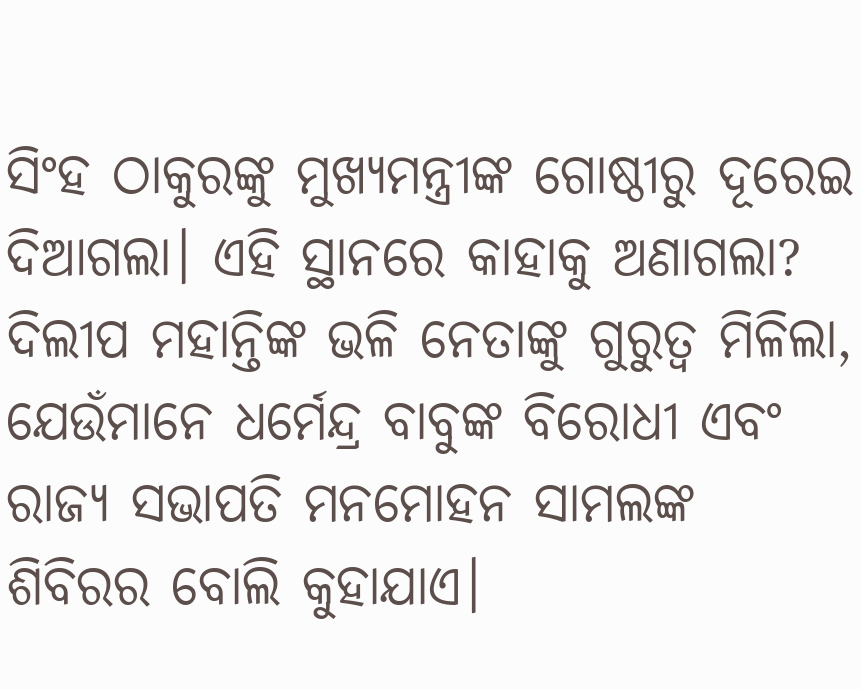ସିଂହ ଠାକୁରଙ୍କୁ ମୁଖ୍ୟମନ୍ତ୍ରୀଙ୍କ ଗୋଷ୍ଠୀରୁ ଦୂରେଇ ଦିଆଗଲା। ଏହି ସ୍ଥାନରେ କାହାକୁ ଅଣାଗଲା? ଦିଲୀପ ମହାନ୍ତିଙ୍କ ଭଳି ନେତାଙ୍କୁ ଗୁରୁତ୍ୱ ମିଳିଲା, ଯେଉଁମାନେ ଧର୍ମେନ୍ଦ୍ର ବାବୁଙ୍କ ବିରୋଧୀ ଏବଂ ରାଜ୍ୟ ସଭାପତି ମନମୋହନ ସାମଲଙ୍କ ଶିବିରର ବୋଲି କୁହାଯାଏ।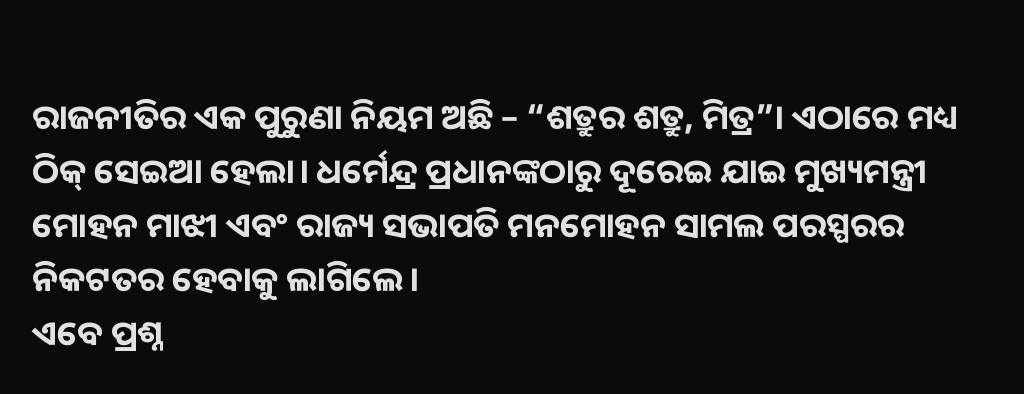ରାଜନୀତିର ଏକ ପୁରୁଣା ନିୟମ ଅଛି – “ଶତ୍ରୁର ଶତ୍ରୁ, ମିତ୍ର”। ଏଠାରେ ମଧ୍ୟ ଠିକ୍ ସେଇଆ ହେଲା। ଧର୍ମେନ୍ଦ୍ର ପ୍ରଧାନଙ୍କଠାରୁ ଦୂରେଇ ଯାଇ ମୁଖ୍ୟମନ୍ତ୍ରୀ ମୋହନ ମାଝୀ ଏବଂ ରାଜ୍ୟ ସଭାପତି ମନମୋହନ ସାମଲ ପରସ୍ପରର ନିକଟତର ହେବାକୁ ଲାଗିଲେ।
ଏବେ ପ୍ରଶ୍ନ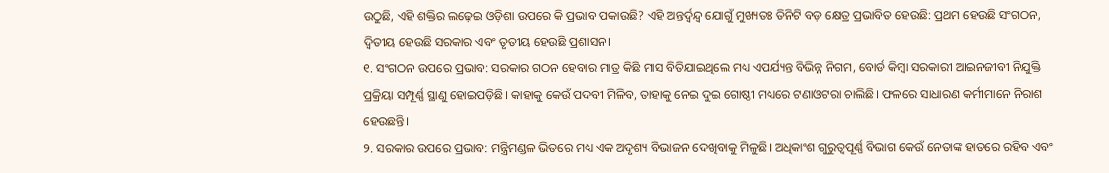ଉଠୁଛି, ଏହି ଶକ୍ତିର ଲଢ଼େଇ ଓଡ଼ିଶା ଉପରେ କି ପ୍ରଭାବ ପକାଉଛି? ଏହି ଅନ୍ତର୍ଦ୍ୱନ୍ଦ୍ୱ ଯୋଗୁଁ ମୁଖ୍ୟତଃ ତିନିଟି ବଡ଼ କ୍ଷେତ୍ର ପ୍ରଭାବିତ ହେଉଛି: ପ୍ରଥମ ହେଉଛି ସଂଗଠନ, ଦ୍ୱିତୀୟ ହେଉଛି ସରକାର ଏବଂ ତୃତୀୟ ହେଉଛି ପ୍ରଶାସନ।
୧. ସଂଗଠନ ଉପରେ ପ୍ରଭାବ: ସରକାର ଗଠନ ହେବାର ମାତ୍ର କିଛି ମାସ ବିତିଯାଇଥିଲେ ମଧ୍ୟ ଏପର୍ଯ୍ୟନ୍ତ ବିଭିନ୍ନ ନିଗମ, ବୋର୍ଡ କିମ୍ବା ସରକାରୀ ଆଇନଜୀବୀ ନିଯୁକ୍ତି ପ୍ରକ୍ରିୟା ସମ୍ପୂର୍ଣ୍ଣ ସ୍ଥାଣୁ ହୋଇପଡ଼ିଛି। କାହାକୁ କେଉଁ ପଦବୀ ମିଳିବ, ତାହାକୁ ନେଇ ଦୁଇ ଗୋଷ୍ଠୀ ମଧ୍ୟରେ ଟଣାଓଟରା ଚାଲିଛି। ଫଳରେ ସାଧାରଣ କର୍ମୀମାନେ ନିରାଶ ହେଉଛନ୍ତି।
୨. ସରକାର ଉପରେ ପ୍ରଭାବ: ମନ୍ତ୍ରିମଣ୍ଡଳ ଭିତରେ ମଧ୍ୟ ଏକ ଅଦୃଶ୍ୟ ବିଭାଜନ ଦେଖିବାକୁ ମିଳୁଛି। ଅଧିକାଂଶ ଗୁରୁତ୍ୱପୂର୍ଣ୍ଣ ବିଭାଗ କେଉଁ ନେତାଙ୍କ ହାତରେ ରହିବ ଏବଂ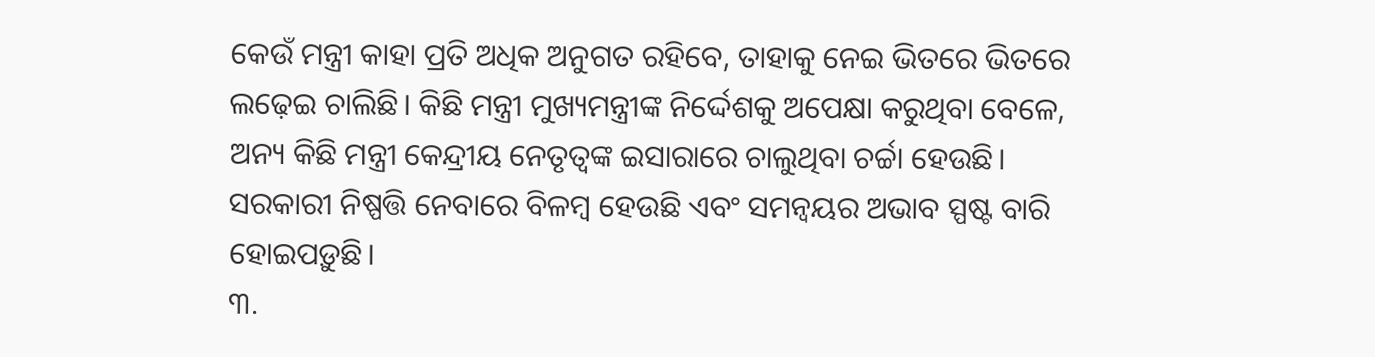କେଉଁ ମନ୍ତ୍ରୀ କାହା ପ୍ରତି ଅଧିକ ଅନୁଗତ ରହିବେ, ତାହାକୁ ନେଇ ଭିତରେ ଭିତରେ ଲଢ଼େଇ ଚାଲିଛି। କିଛି ମନ୍ତ୍ରୀ ମୁଖ୍ୟମନ୍ତ୍ରୀଙ୍କ ନିର୍ଦ୍ଦେଶକୁ ଅପେକ୍ଷା କରୁଥିବା ବେଳେ, ଅନ୍ୟ କିଛି ମନ୍ତ୍ରୀ କେନ୍ଦ୍ରୀୟ ନେତୃତ୍ୱଙ୍କ ଇସାରାରେ ଚାଲୁଥିବା ଚର୍ଚ୍ଚା ହେଉଛି। ସରକାରୀ ନିଷ୍ପତ୍ତି ନେବାରେ ବିଳମ୍ବ ହେଉଛି ଏବଂ ସମନ୍ୱୟର ଅଭାବ ସ୍ପଷ୍ଟ ବାରି ହୋଇପଡ଼ୁଛି।
୩.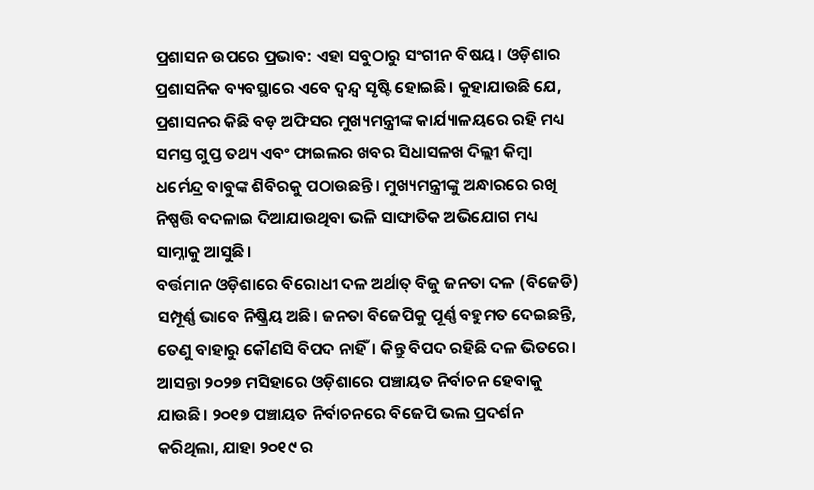ପ୍ରଶାସନ ଉପରେ ପ୍ରଭାବ: ଏହା ସବୁଠାରୁ ସଂଗୀନ ବିଷୟ। ଓଡ଼ିଶାର ପ୍ରଶାସନିକ ବ୍ୟବସ୍ଥାରେ ଏବେ ଦ୍ୱନ୍ଦ୍ୱ ସୃଷ୍ଟି ହୋଇଛି। କୁହାଯାଉଛି ଯେ, ପ୍ରଶାସନର କିଛି ବଡ଼ ଅଫିସର ମୁଖ୍ୟମନ୍ତ୍ରୀଙ୍କ କାର୍ଯ୍ୟାଳୟରେ ରହି ମଧ୍ୟ ସମସ୍ତ ଗୁପ୍ତ ତଥ୍ୟ ଏବଂ ଫାଇଲର ଖବର ସିଧାସଳଖ ଦିଲ୍ଲୀ କିମ୍ବା ଧର୍ମେନ୍ଦ୍ର ବାବୁଙ୍କ ଶିବିରକୁ ପଠାଉଛନ୍ତି। ମୁଖ୍ୟମନ୍ତ୍ରୀଙ୍କୁ ଅନ୍ଧାରରେ ରଖି ନିଷ୍ପତ୍ତି ବଦଳାଇ ଦିଆଯାଉଥିବା ଭଳି ସାଙ୍ଘାତିକ ଅଭିଯୋଗ ମଧ୍ୟ ସାମ୍ନାକୁ ଆସୁଛି।
ବର୍ତ୍ତମାନ ଓଡ଼ିଶାରେ ବିରୋଧୀ ଦଳ ଅର୍ଥାତ୍ ବିଜୁ ଜନତା ଦଳ (ବିଜେଡି) ସମ୍ପୂର୍ଣ୍ଣ ଭାବେ ନିଷ୍କ୍ରିୟ ଅଛି। ଜନତା ବିଜେପିକୁ ପୂର୍ଣ୍ଣ ବହୁମତ ଦେଇଛନ୍ତି, ତେଣୁ ବାହାରୁ କୌଣସି ବିପଦ ନାହିଁ। କିନ୍ତୁ ବିପଦ ରହିଛି ଦଳ ଭିତରେ। ଆସନ୍ତା ୨୦୨୭ ମସିହାରେ ଓଡ଼ିଶାରେ ପଞ୍ଚାୟତ ନିର୍ବାଚନ ହେବାକୁ ଯାଉଛି। ୨୦୧୭ ପଞ୍ଚାୟତ ନିର୍ବାଚନରେ ବିଜେପି ଭଲ ପ୍ରଦର୍ଶନ କରିଥିଲା, ଯାହା ୨୦୧୯ ର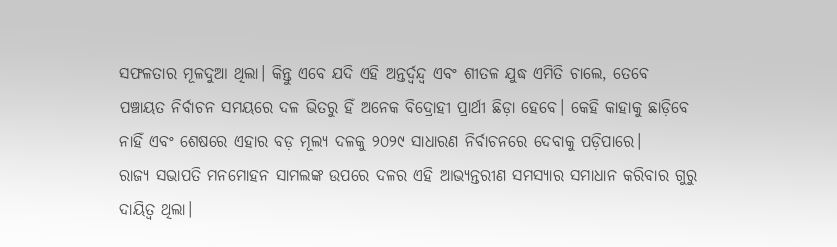ସଫଳତାର ମୂଳଦୁଆ ଥିଲା। କିନ୍ତୁ ଏବେ ଯଦି ଏହି ଅନ୍ତର୍ଦ୍ବନ୍ଦ୍ବ ଏବଂ ଶୀତଳ ଯୁଦ୍ଧ ଏମିତି ଚାଲେ, ତେବେ ପଞ୍ଚାୟତ ନିର୍ବାଚନ ସମୟରେ ଦଳ ଭିତରୁ ହିଁ ଅନେକ ବିଦ୍ରୋହୀ ପ୍ରାର୍ଥୀ ଛିଡ଼ା ହେବେ। କେହି କାହାକୁ ଛାଡ଼ିବେ ନାହିଁ ଏବଂ ଶେଷରେ ଏହାର ବଡ଼ ମୂଲ୍ୟ ଦଳକୁ ୨୦୨୯ ସାଧାରଣ ନିର୍ବାଚନରେ ଦେବାକୁ ପଡ଼ିପାରେ।
ରାଜ୍ୟ ସଭାପତି ମନମୋହନ ସାମଲଙ୍କ ଉପରେ ଦଳର ଏହି ଆଭ୍ୟନ୍ତରୀଣ ସମସ୍ୟାର ସମାଧାନ କରିବାର ଗୁରୁ ଦାୟିତ୍ୱ ଥିଲା।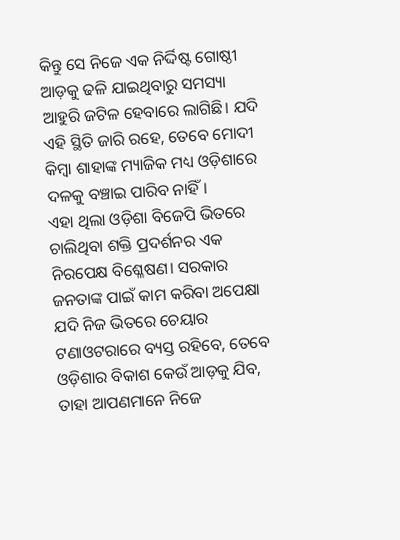କିନ୍ତୁ ସେ ନିଜେ ଏକ ନିର୍ଦ୍ଦିଷ୍ଟ ଗୋଷ୍ଠୀ ଆଡ଼କୁ ଢଳି ଯାଇଥିବାରୁ ସମସ୍ୟା ଆହୁରି ଜଟିଳ ହେବାରେ ଲାଗିଛି। ଯଦି ଏହି ସ୍ଥିତି ଜାରି ରହେ, ତେବେ ମୋଦୀ କିମ୍ବା ଶାହାଙ୍କ ମ୍ୟାଜିକ ମଧ୍ୟ ଓଡ଼ିଶାରେ ଦଳକୁ ବଞ୍ଚାଇ ପାରିବ ନାହିଁ।
ଏହା ଥିଲା ଓଡ଼ିଶା ବିଜେପି ଭିତରେ ଚାଲିଥିବା ଶକ୍ତି ପ୍ରଦର୍ଶନର ଏକ ନିରପେକ୍ଷ ବିଶ୍ଳେଷଣ। ସରକାର ଜନତାଙ୍କ ପାଇଁ କାମ କରିବା ଅପେକ୍ଷା ଯଦି ନିଜ ଭିତରେ ଚେୟାର ଟଣାଓଟରାରେ ବ୍ୟସ୍ତ ରହିବେ, ତେବେ ଓଡ଼ିଶାର ବିକାଶ କେଉଁ ଆଡ଼କୁ ଯିବ, ତାହା ଆପଣମାନେ ନିଜେ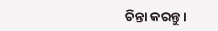ଚିନ୍ତା କରନ୍ତୁ।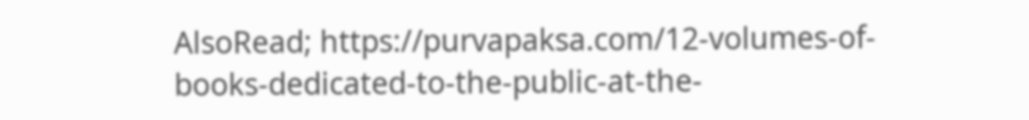AlsoRead; https://purvapaksa.com/12-volumes-of-books-dedicated-to-the-public-at-the-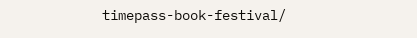timepass-book-festival/